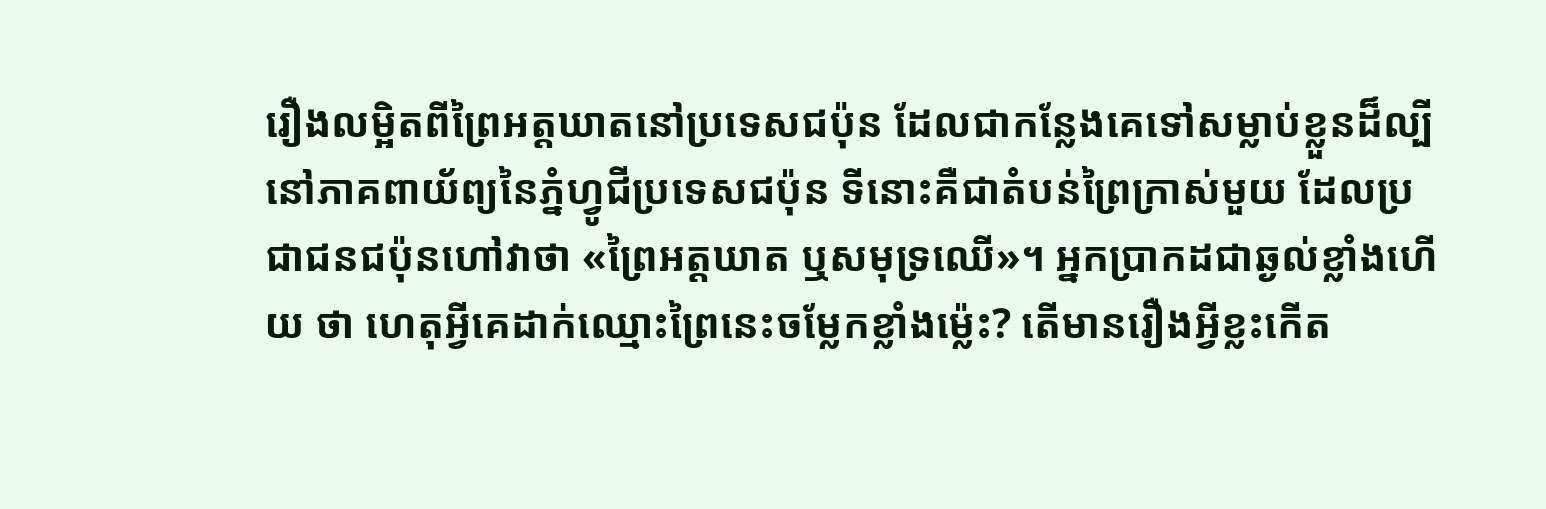រឿងលម្អិតពីព្រៃអត្តឃាតនៅប្រទេសជប៉ុន ដែលជាកន្លែងគេទៅសម្លាប់ខ្លួនដ៏ល្បី
នៅភាគពាយ័ព្យនៃភ្នំហ្វូជីប្រទេសជប៉ុន ទីនោះគឺជាតំបន់ព្រៃក្រាស់មួយ ដែលប្រជាជនជប៉ុនហៅវាថា «ព្រៃអត្តឃាត ឬសមុទ្រឈើ»។ អ្នកប្រាកដជាឆ្ងល់ខ្លាំងហើយ ថា ហេតុអ្វីគេដាក់ឈ្មោះព្រៃនេះចម្លែកខ្លាំងម៉េ្លះ? តើមានរឿងអ្វីខ្លះកើត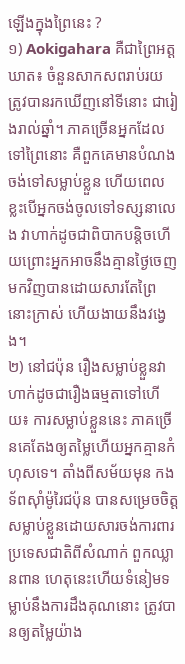ឡើងក្នុងព្រៃនេះ ?
១) Aokigahara គឺជាព្រៃអត្តឃាត៖ ចំនួនសាកសពរាប់រយ ត្រូវបានរកឃើញនៅទីនោះ ជារៀងរាល់ឆ្នាំ។ ភាគច្រើនអ្នកដែលទៅព្រៃនោះ គឺពួកគេមានបំណងចង់ទៅសម្លាប់ខ្លួន ហើយពេលខ្លះបើអ្នកចង់ចូលទៅទស្សនាលេង វាហាក់ដូចជាពិបាកបន្តិចហើយព្រោះអ្នកអាចនឹងគ្មានថ្ងៃចេញមកវិញបានដោយសារតែព្រៃនោះក្រាស់ ហើយងាយនឹងវង្វេង។
២) នៅជប៉ុន រឿងសម្លាប់ខ្លួនវាហាក់ដូចជារឿងធម្មតាទៅហើយ៖ ការសម្លាប់ខ្លួននេះ ភាគច្រើនគេតែងឲ្យតម្លៃហើយអ្នកគ្មានកំហុសទេ។ តាំងពីសម័យមុន កងទ័ពស៊ាំម៉ូរៃជប៉ុន បានសម្រេចចិត្តសម្លាប់ខ្លួនដោយសារចង់ការពារប្រទេសជាតិពីសំណាក់ ពួកឈ្លានពាន ហេតុនេះហើយទំនៀមទម្លាប់នឹងការដឹងគុណនោះ ត្រូវបានឲ្យតម្លៃយ៉ាង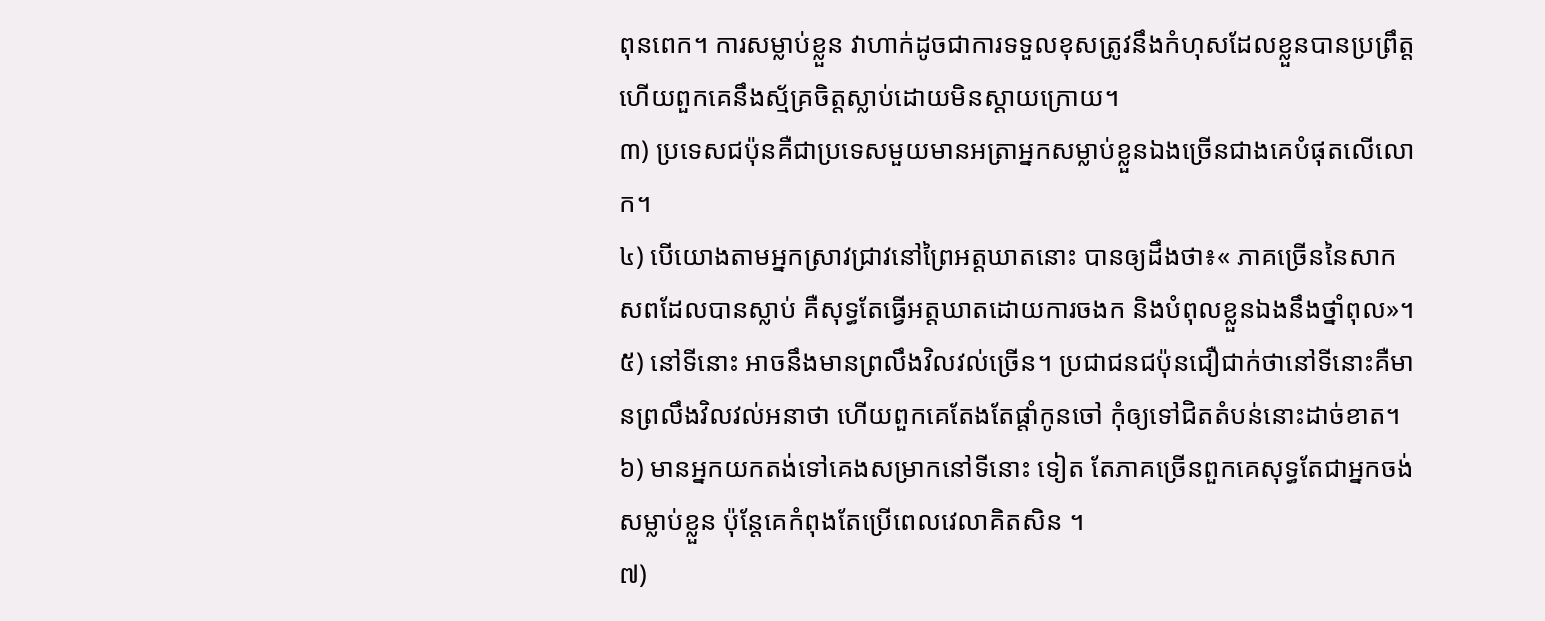ពុនពេក។ ការសម្លាប់ខ្លួន វាហាក់ដូចជាការទទួលខុសត្រូវនឹងកំហុសដែលខ្លួនបានប្រព្រឹត្ត ហើយពួកគេនឹងស្ម័គ្រចិត្តស្លាប់ដោយមិនស្ដាយក្រោយ។
៣) ប្រទេសជប៉ុនគឺជាប្រទេសមួយមានអត្រាអ្នកសម្លាប់ខ្លួនឯងច្រើនជាងគេបំផុតលើលោក។
៤) បើយោងតាមអ្នកស្រាវជ្រាវនៅព្រៃអត្តឃាតនោះ បានឲ្យដឹងថា៖« ភាគច្រើននៃសាកសពដែលបានស្លាប់ គឺសុទ្ធតែធ្វើអត្តឃាតដោយការចងក និងបំពុលខ្លួនឯងនឹងថ្នាំពុល»។
៥) នៅទីនោះ អាចនឹងមានព្រលឹងវិលវល់ច្រើន។ ប្រជាជនជប៉ុនជឿជាក់ថានៅទីនោះគឺមានព្រលឹងវិលវល់អនាថា ហើយពួកគេតែងតែផ្ដាំកូនចៅ កុំឲ្យទៅជិតតំបន់នោះដាច់ខាត។
៦) មានអ្នកយកតង់ទៅគេងសម្រាកនៅទីនោះ ទៀត តែភាគច្រើនពួកគេសុទ្ធតែជាអ្នកចង់សម្លាប់ខ្លួន ប៉ុន្តែគេកំពុងតែប្រើពេលវេលាគិតសិន ។
៧)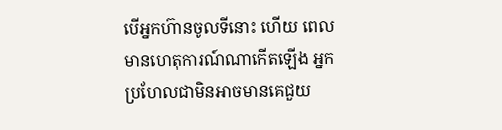បើអ្នកហ៊ានចូលទីនោះ ហើយ ពេលមានហេតុការណ៍ណាកើតឡើង អ្នកប្រហែលជាមិនអាចមានគេជួយ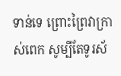ទាន់ទេ ព្រោះព្រៃវាក្រាស់ពេក សូម្បីតែទូរស័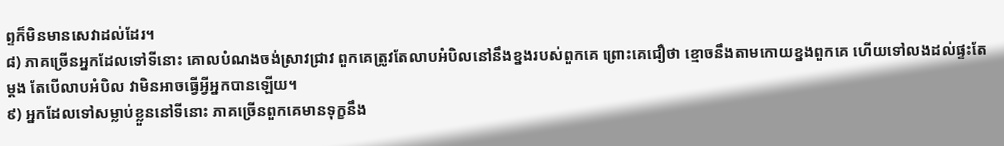ព្ទក៏មិនមានសេវាដល់ដែរ។
៨) ភាគច្រើនអ្នកដែលទៅទីនោះ គោលបំណងចង់ស្រាវជ្រាវ ពួកគេត្រូវតែលាបអំបិលនៅនឹងខ្នងរបស់ពួកគេ ព្រោះគេជឿថា ខ្មោចនឹងតាមកោយខ្នងពួកគេ ហើយទៅលងដល់ផ្ទះតែម្ដង តែបើលាបអំបិល វាមិនអាចធ្វើអ្វីអ្នកបានឡើយ។
៩) អ្នកដែលទៅសម្លាប់ខ្លួននៅទីនោះ ភាគច្រើនពួកគេមានទុក្ខនឹង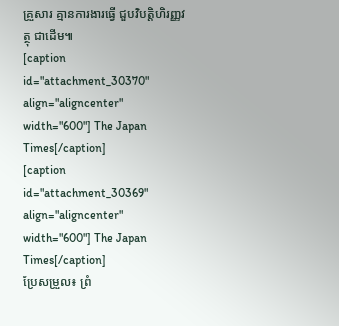គ្រួសារ គ្មានការងារធ្វើ ជួបវិបត្តិហិរញ្ញវត្ថុ ជាដើម៕
[caption id="attachment_30370" align="aligncenter" width="600"] The Japan Times[/caption]
[caption id="attachment_30369" align="aligncenter" width="600"] The Japan Times[/caption]
ប្រែសម្រួល៖ ព្រំ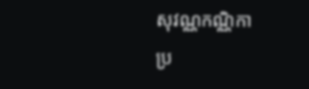សុវណ្ណកណ្ណិកា
ប្រ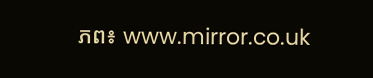ភព៖ www.mirror.co.uk